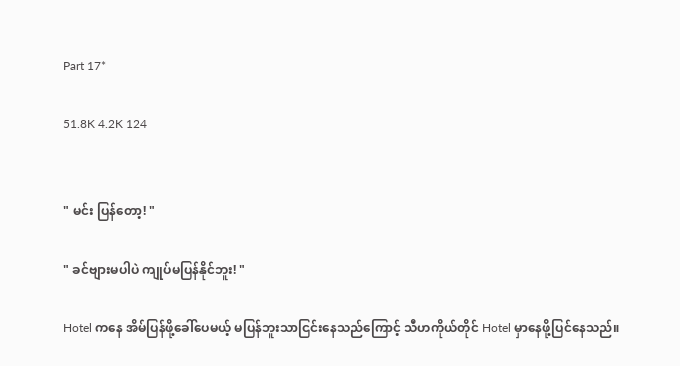Part 17*

51.8K 4.2K 124


" မင်း ပြန်တော့! "

" ခင်ဗျားမပါပဲ ကျုပ်မပြန်နိုင်ဘူး! "

Hotel ကနေ အိမ်ပြန်ဖို့ခေါ်ပေမယ့် မပြန်ဘူးသာငြင်းနေသည်ကြောင့် သီဟကိုယ်တိုင် Hotel မှာနေဖို့ပြင်နေသည်။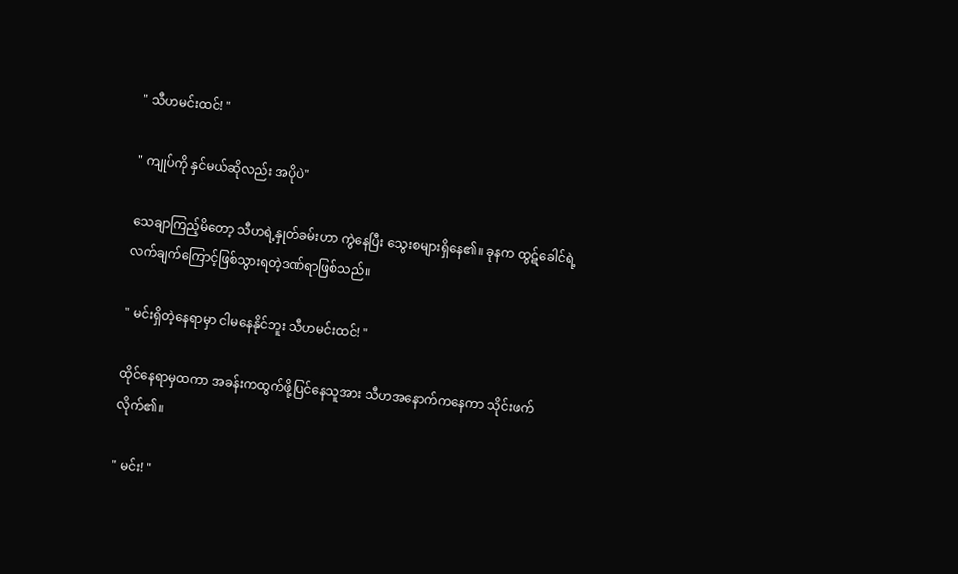" သီဟမင်းထင်! "

" ကျုပ်ကို နှင်မယ်ဆိုလည်း အပိုပဲ"

သေချာကြည့်မိတော့ သီဟရဲ့နှုတ်ခမ်းဟာ ကွဲနေပြီး သွေးစများရှိနေ၏။ ခုနက ထွဋ်ခေါင်ရဲ့လက်ချက်ကြောင့်ဖြစ်သွားရတဲ့ဒဏ်ရာဖြစ်သည်။

" မင်းရှိတဲ့နေရာမှာ ငါမနေနိုင်ဘူး သီဟမင်းထင်! "

ထိုင်နေရာမှထကာ အခန်းကထွက်ဖို့ပြင်နေသူအား သီဟအနောက်ကနေကာ သိုင်းဖက်လိုက်၏။

" မင်း! "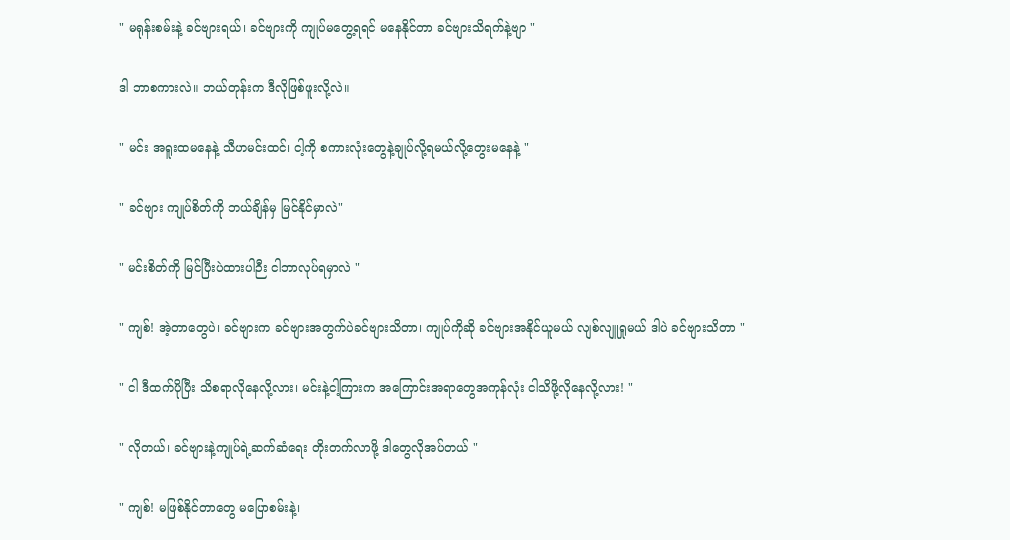" မရုန်းစမ်းနဲ့ ခင်ဗျားရယ်၊ ခင်ဗျားကို ကျုပ်မတွေ့ရရင် မနေနိုင်တာ ခင်ဗျားသိရက်နဲ့ဗျာ "

ဒါ ဘာစကားလဲ။ ဘယ်တုန်းက ဒီလိုဖြစ်ဖူးလို့လဲ။

" မင်း အရူးထမနေနဲ့ သီဟမင်းထင်၊ ငါ့ကို စကားလုံးတွေနဲ့ချုပ်လို့ရမယ်လို့တွေးမနေနဲ့ "

" ခင်ဗျား ကျုပ်စိတ်ကို ဘယ်ချိန်မှ မြင်နိုင်မှာလဲ"

" မင်းစိတ်ကို မြင်ပြီးပဲထားပါဉီး ငါဘာလုပ်ရမှာလဲ "

" ကျစ်! အဲ့တာတွေပဲ၊ ခင်ဗျားက ခင်ဗျားအတွက်ပဲခင်ဗျားသိတာ၊ ကျုပ်ကိုဆို ခင်ဗျားအနိုင်ယူမယ် လျစ်လျူရှုမယ် ဒါပဲ ခင်ဗျားသိတာ "

" ငါ ဒီထက်ပိုပြီး သိစရာလိုနေလို့လား၊ မင်းနဲ့ငါ့ကြားက အကြောင်းအရာတွေအကုန်လုံး ငါသိဖို့လိုနေလို့လား! "

" လိုတယ်၊ ခင်ဗျားနဲ့ကျုပ်ရဲ့ဆက်ဆံရေး တိုးတက်လာဖို့ ဒါတွေလိုအပ်တယ် "

" ကျစ်! မဖြစ်နိုင်တာတွေ မပြောစမ်းနဲ့၊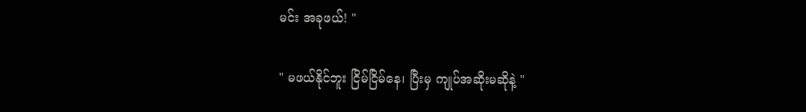မင်း အခုဖယ်! "

" မဖယ်နိုင်ဘူး ငြိမ်ငြိမ်နေ၊ ပြီးမှ ကျုပ်အဆိုးမဆိုနဲ့ "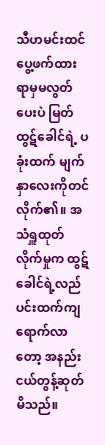သီဟမင်းထင် ပွေ့ဖက်ထားရာမှမလွတ်ပေးပဲ မြတ်ထွဋ်ခေါင်ရဲ့ ပခုံးထက် မျက်နှာလေးကိုတင်လိုက်၏။ အသံရှူထုတ်လိုက်မှုက ထွဋ်ခေါင်ရဲ့လည်ပင်းထက်ကျရောက်လာတော့ အနည်းငယ်တွန့်ဆုတ်မိသည်။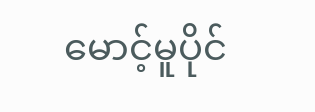မောင့်မူပိုင်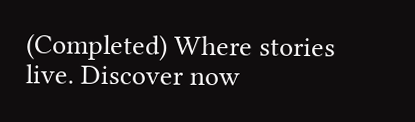(Completed) Where stories live. Discover now